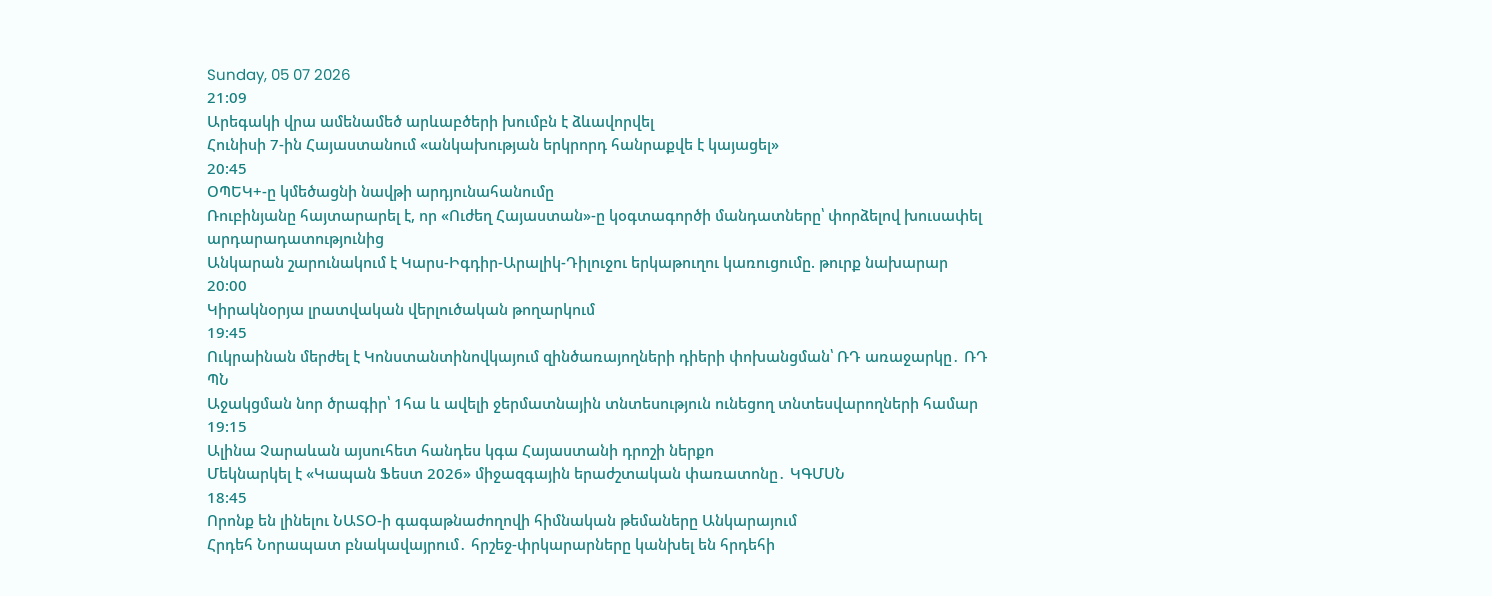Sunday, 05 07 2026
21:09
Արեգակի վրա ամենամեծ արևաբծերի խումբն է ձևավորվել
Հունիսի 7-ին Հայաստանում «անկախության երկրորդ հանրաքվե է կայացել»
20:45
ՕՊԵԿ+-ը կմեծացնի նավթի արդյունահանումը
Ռուբինյանը հայտարարել է, որ «Ուժեղ Հայաստան»-ը կօգտագործի մանդատները՝ փորձելով խուսափել արդարադատությունից
Անկարան շարունակում է Կարս-Իգդիր-Արալիկ-Դիլուջու երկաթուղու կառուցումը. թուրք նախարար
20:00
Կիրակնօրյա լրատվական վերլուծական թողարկում
19:45
Ուկրաինան մերժել է Կոնստանտինովկայում զինծառայողների դիերի փոխանցման՝ ՌԴ առաջարկը․ ՌԴ ՊՆ
Աջակցման նոր ծրագիր՝ 1հա և ավելի ջերմատնային տնտեսություն ունեցող տնտեսվարողների համար
19:15
Ալինա Չարաևան այսուհետ հանդես կգա Հայաստանի դրոշի ներքո
Մեկնարկել է «Կապան Ֆեստ 2026» միջազգային երաժշտական փառատոնը․ ԿԳՄՍՆ
18:45
Որոնք են լինելու ՆԱՏՕ-ի գագաթնաժողովի հիմնական թեմաները Անկարայում
Հրդեհ Նորապատ բնակավայրում․ հրշեջ-փրկարարները կանխել են հրդեհի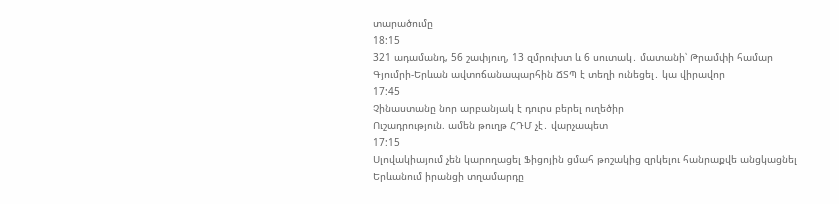տարածումը
18:15
321 ադամանդ, 56 շափյուղ, 13 զմրուխտ և 6 սուտակ․ մատանի՝ Թրամփի համար
Գյումրի-Երևան ավտոճանապարհին ՃՏՊ է տեղի ունեցել․ կա վիրավոր
17:45
Չինաստանը նոր արբանյակ է դուրս բերել ուղեծիր
Ուշադրություն. ամեն թուղթ ՀԴՄ չէ․ վարչապետ
17:15
Սլովակիայում չեն կարողացել Ֆիցոյին ցմահ թոշակից զրկելու հանրաքվե անցկացնել
Երևանում իրանցի տղամարդը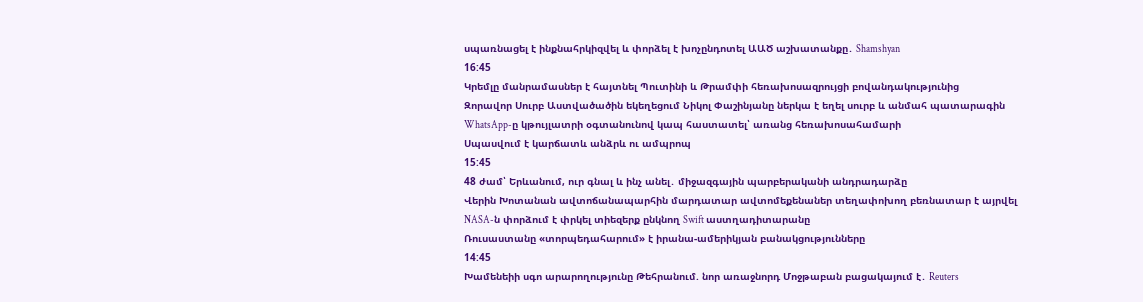սպառնացել է ինքնահրկիզվել և փորձել է խոչընդոտել ԱԱԾ աշխատանքը․ Shamshyan
16:45
Կրեմլը մանրամասներ է հայտնել Պուտինի և Թրամփի հեռախոսազրույցի բովանդակությունից
Զորավոր Սուրբ Աստվածածին եկեղեցում Նիկոլ Փաշինյանը ներկա է եղել սուրբ և անմահ պատարագին
WhatsApp-ը կթույլատրի օգտանունով կապ հաստատել՝ առանց հեռախոսահամարի
Սպասվում է կարճատև անձրև ու ամպրոպ
15:45
48 ժամ՝ Երևանում, ուր գնալ և ինչ անել․ միջազգային պարբերականի անդրադարձը
Վերին Խոտանան ավտոճանապարհին մարդատար ավտոմեքենաներ տեղափոխող բեռնատար է այրվել
NASA-ն փորձում է փրկել տիեզերք ընկնող Swift աստղադիտարանը
Ռուսաստանը «տորպեդահարում» է իրանա-ամերիկյան բանակցությունները
14:45
Խամենեիի սգո արարողությունը Թեհրանում. նոր առաջնորդ Մոջթաբան բացակայում է․ Reuters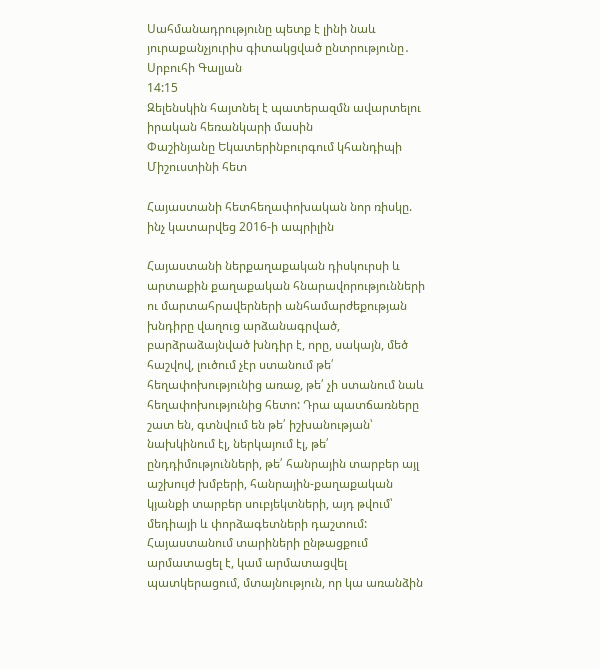Սահմանադրությունը պետք է լինի նաև յուրաքանչյուրիս գիտակցված ընտրությունը․ Սրբուհի Գալյան
14:15
Զելենսկին հայտնել է պատերազմն ավարտելու իրական հեռանկարի մասին
Փաշինյանը Եկատերինբուրգում կհանդիպի Միշուստինի հետ

Հայաստանի հետհեղափոխական նոր ռիսկը. ինչ կատարվեց 2016-ի ապրիլին

Հայաստանի ներքաղաքական դիսկուրսի և արտաքին քաղաքական հնարավորությունների ու մարտահրավերների անհամարժեքության խնդիրը վաղուց արձանագրված, բարձրաձայնված խնդիր է, որը, սակայն, մեծ հաշվով, լուծում չէր ստանում թե՛ հեղափոխությունից առաջ, թե՛ չի ստանում նաև հեղափոխությունից հետո: Դրա պատճառները շատ են, գտնվում են թե՛ իշխանության՝ նախկինում էլ, ներկայում էլ, թե՛ ընդդիմությունների, թե՛ հանրային տարբեր այլ աշխույժ խմբերի, հանրային-քաղաքական կյանքի տարբեր սուբյեկտների, այդ թվում՝ մեդիայի և փորձագետների դաշտում: Հայաստանում տարիների ընթացքում արմատացել է, կամ արմատացվել պատկերացում, մտայնություն, որ կա առանձին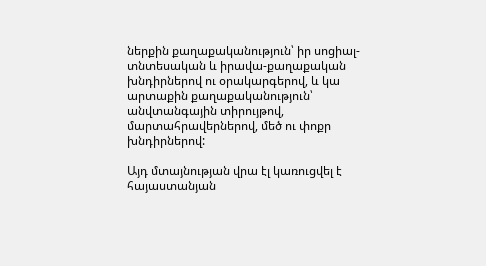ներքին քաղաքականություն՝ իր սոցիալ-տնտեսական և իրավա-քաղաքական խնդիրներով ու օրակարգերով, և կա արտաքին քաղաքականություն՝ անվտանգային տիրույթով, մարտահրավերներով, մեծ ու փոքր խնդիրներով:

Այդ մտայնության վրա էլ կառուցվել է հայաստանյան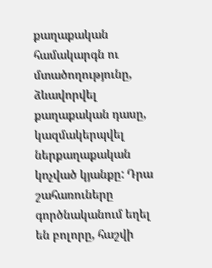քաղաքական համակարգն ու մտածողությունը, ձևավորվել քաղաքական դասը, կազմակերպվել ներքաղաքական կոչված կյանքը: Դրա շահառուները գործնականում եղել են բոլորը, հաշվի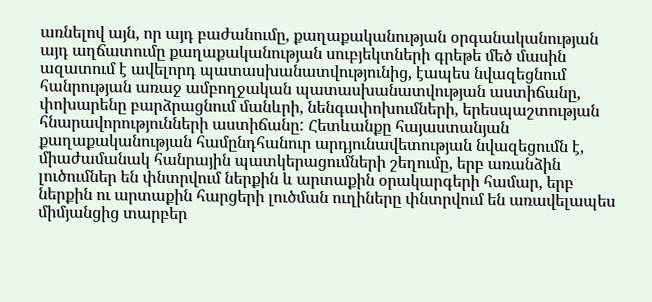առնելով այն, որ այդ բաժանումը, քաղաքականության օրգանականության այդ աղճատումը քաղաքականության սուբյեկտների գրեթե մեծ մասին ազատում է ավելորդ պատասխանատվությունից, էապես նվազեցնում հանրության առաջ ամբողջական պատասխանատվության աստիճանը, փոխարենը բարձրացնում մանևրի, նենգափոխումների, երեսպաշտության հնարավորությունների աստիճանը: Հետևանքը հայաստանյան քաղաքականության համընդհանուր արդյունավետության նվազեցումն է, միաժամանակ հանրային պատկերացումների շեղումը, երբ առանձին լուծումներ են փնտրվում ներքին և արտաքին օրակարգերի համար, երբ ներքին ու արտաքին հարցերի լուծման ուղիները փնտրվում են առավելապես միմյանցից տարբեր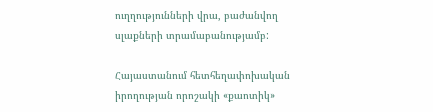ուղղությունների վրա, բաժանվող սլաքների տրամաբանությամբ:

Հայաստանում հետհեղափոխական իրողության որոշակի «քաոտիկ»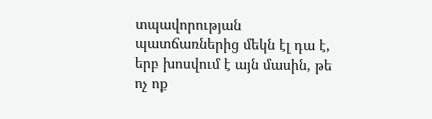տպավորության պատճառներից մեկն էլ դա է, երբ խոսվում է այն մասին, թե ոչ ոք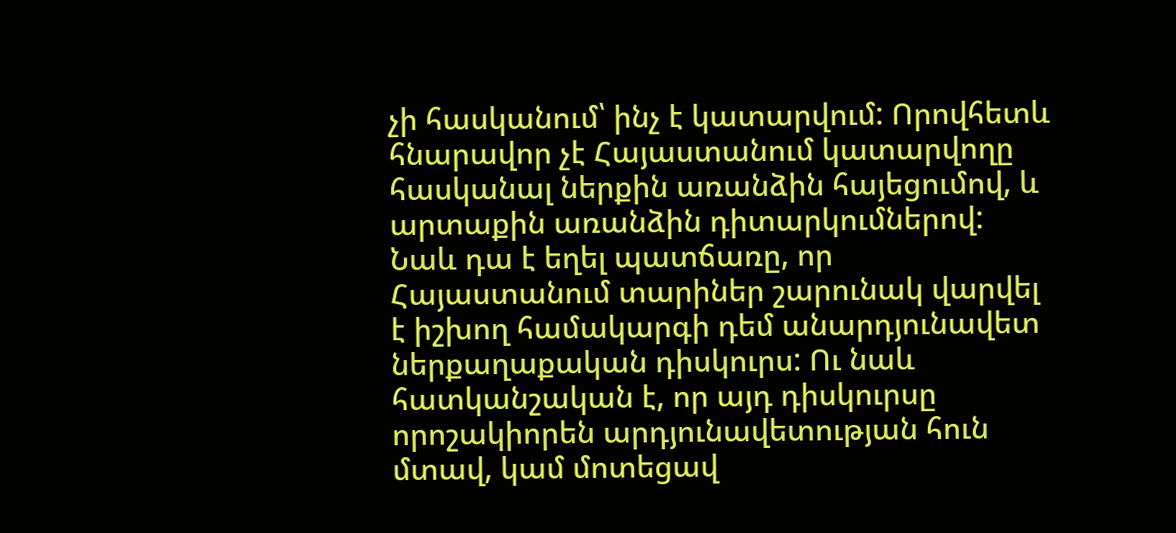չի հասկանում՝ ինչ է կատարվում: Որովհետև հնարավոր չէ Հայաստանում կատարվողը հասկանալ ներքին առանձին հայեցումով, և արտաքին առանձին դիտարկումներով: Նաև դա է եղել պատճառը, որ Հայաստանում տարիներ շարունակ վարվել է իշխող համակարգի դեմ անարդյունավետ ներքաղաքական դիսկուրս: Ու նաև հատկանշական է, որ այդ դիսկուրսը որոշակիորեն արդյունավետության հուն մտավ, կամ մոտեցավ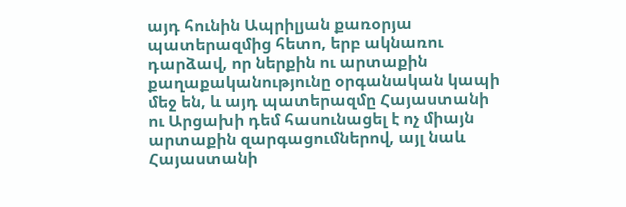այդ հունին Ապրիլյան քառօրյա պատերազմից հետո, երբ ակնառու դարձավ, որ ներքին ու արտաքին քաղաքականությունը օրգանական կապի մեջ են, և այդ պատերազմը Հայաստանի ու Արցախի դեմ հասունացել է ոչ միայն արտաքին զարգացումներով, այլ նաև Հայաստանի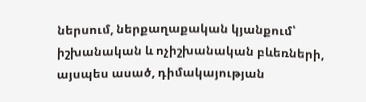ներսում, ներքաղաքական կյանքում՝ իշխանական և ոչիշխանական բևեռների, այսպես ասած, դիմակայության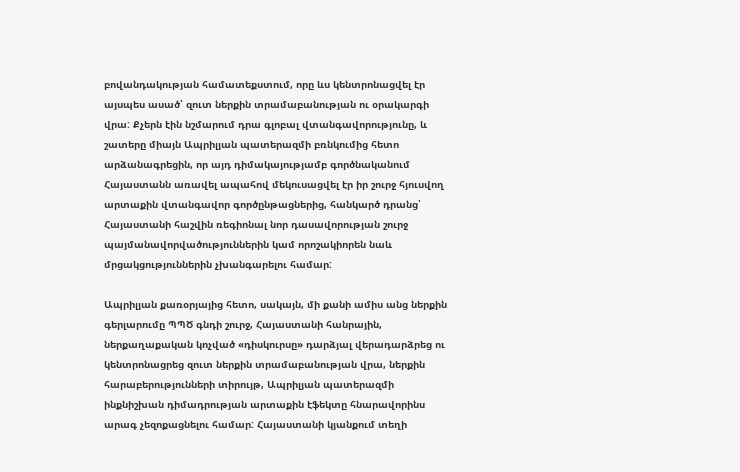բովանդակության համատեքստում, որը ևս կենտրոնացվել էր այսպես ասած՝ զուտ ներքին տրամաբանության ու օրակարգի վրա: Քչերն էին նշմարում դրա գլոբալ վտանգավորությունը, և շատերը միայն Ապրիլյան պատերազմի բռնկումից հետո արձանագրեցին, որ այդ դիմակայությամբ գործնականում Հայաստանն առավել ապահով մեկուսացվել էր իր շուրջ հյուսվող արտաքին վտանգավոր գործընթացներից, հանկարծ դրանց՝ Հայաստանի հաշվին ռեգիոնալ նոր դասավորության շուրջ պայմանավորվածություններին կամ որոշակիորեն նաև մրցակցություններին չխանգարելու համար:

Ապրիլյան քառօրյայից հետո, սակայն, մի քանի ամիս անց ներքին գերլարումը ՊՊԾ գնդի շուրջ, Հայաստանի հանրային, ներքաղաքական կոչված «դիսկուրսը» դարձյալ վերադարձրեց ու կենտրոնացրեց զուտ ներքին տրամաբանության վրա, ներքին հարաբերությունների տիրույթ, Ապրիլյան պատերազմի ինքնիշխան դիմադրության արտաքին էֆեկտը հնարավորինս արագ չեզոքացնելու համար: Հայաստանի կյանքում տեղի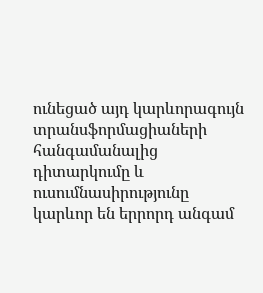ունեցած այդ կարևորագույն տրանսֆորմացիաների հանգամանալից դիտարկումը և ուսումնասիրությունը կարևոր են երրորդ անգամ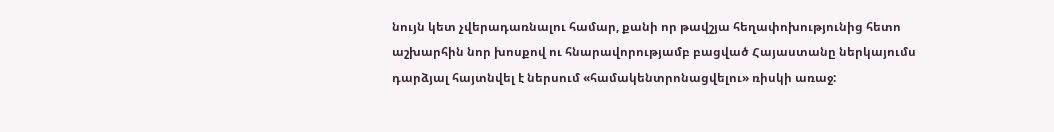նույն կետ չվերադառնալու համար, քանի որ թավշյա հեղափոխությունից հետո աշխարհին նոր խոսքով ու հնարավորությամբ բացված Հայաստանը ներկայումս դարձյալ հայտնվել է ներսում «համակենտրոնացվելու» ռիսկի առաջ: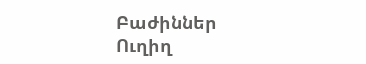Բաժիններ
Ուղիղ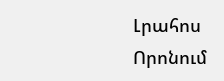Լրահոս
Որոնում